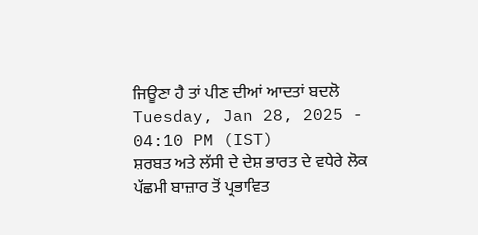ਜਿਊਣਾ ਹੈ ਤਾਂ ਪੀਣ ਦੀਆਂ ਆਦਤਾਂ ਬਦਲੋ
Tuesday, Jan 28, 2025 - 04:10 PM (IST)
ਸ਼ਰਬਤ ਅਤੇ ਲੱਸੀ ਦੇ ਦੇਸ਼ ਭਾਰਤ ਦੇ ਵਧੇਰੇ ਲੋਕ ਪੱਛਮੀ ਬਾਜ਼ਾਰ ਤੋਂ ਪ੍ਰਭਾਵਿਤ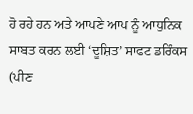ਹੋ ਰਹੇ ਹਨ ਅਤੇ ਆਪਣੇ ਆਪ ਨੂੰ ਆਧੁਨਿਕ ਸਾਬਤ ਕਰਨ ਲਈ ‘ਦੂਸ਼ਿਤ’ ਸਾਫਟ ਡਰਿੰਕਸ (ਪੀਣ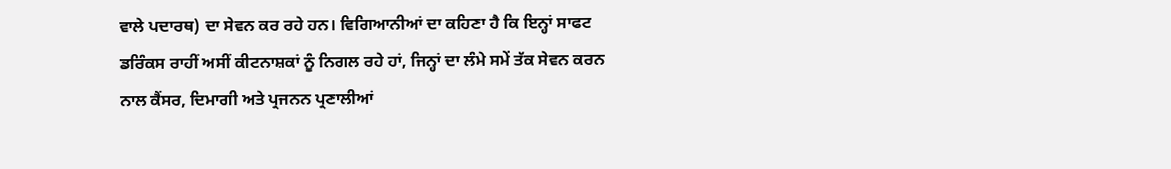ਵਾਲੇ ਪਦਾਰਥ) ਦਾ ਸੇਵਨ ਕਰ ਰਹੇ ਹਨ। ਵਿਗਿਆਨੀਆਂ ਦਾ ਕਹਿਣਾ ਹੈ ਕਿ ਇਨ੍ਹਾਂ ਸਾਫਟ ਡਰਿੰਕਸ ਰਾਹੀਂ ਅਸੀਂ ਕੀਟਨਾਸ਼ਕਾਂ ਨੂੰ ਨਿਗਲ ਰਹੇ ਹਾਂ, ਜਿਨ੍ਹਾਂ ਦਾ ਲੰਮੇ ਸਮੇਂ ਤੱਕ ਸੇਵਨ ਕਰਨ ਨਾਲ ਕੈਂਸਰ, ਦਿਮਾਗੀ ਅਤੇ ਪ੍ਰਜਨਨ ਪ੍ਰਣਾਲੀਆਂ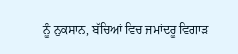ਨੂੰ ਨੁਕਸਾਨ, ਬੱਚਿਆਂ ਵਿਚ ਜਮਾਂਦਰੂ ਵਿਗਾੜ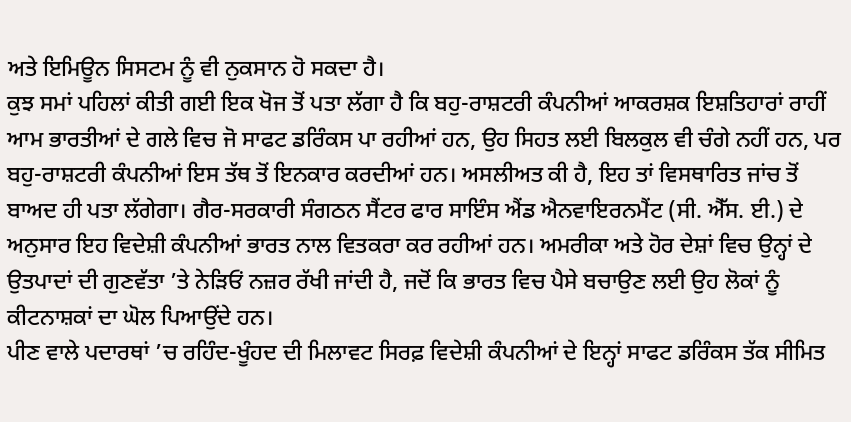ਅਤੇ ਇਮਿਊਨ ਸਿਸਟਮ ਨੂੰ ਵੀ ਨੁਕਸਾਨ ਹੋ ਸਕਦਾ ਹੈ।
ਕੁਝ ਸਮਾਂ ਪਹਿਲਾਂ ਕੀਤੀ ਗਈ ਇਕ ਖੋਜ ਤੋਂ ਪਤਾ ਲੱਗਾ ਹੈ ਕਿ ਬਹੁ-ਰਾਸ਼ਟਰੀ ਕੰਪਨੀਆਂ ਆਕਰਸ਼ਕ ਇਸ਼ਤਿਹਾਰਾਂ ਰਾਹੀਂ ਆਮ ਭਾਰਤੀਆਂ ਦੇ ਗਲੇ ਵਿਚ ਜੋ ਸਾਫਟ ਡਰਿੰਕਸ ਪਾ ਰਹੀਆਂ ਹਨ, ਉਹ ਸਿਹਤ ਲਈ ਬਿਲਕੁਲ ਵੀ ਚੰਗੇ ਨਹੀਂ ਹਨ, ਪਰ ਬਹੁ-ਰਾਸ਼ਟਰੀ ਕੰਪਨੀਆਂ ਇਸ ਤੱਥ ਤੋਂ ਇਨਕਾਰ ਕਰਦੀਆਂ ਹਨ। ਅਸਲੀਅਤ ਕੀ ਹੈ, ਇਹ ਤਾਂ ਵਿਸਥਾਰਿਤ ਜਾਂਚ ਤੋਂ ਬਾਅਦ ਹੀ ਪਤਾ ਲੱਗੇਗਾ। ਗੈਰ-ਸਰਕਾਰੀ ਸੰਗਠਨ ਸੈਂਟਰ ਫਾਰ ਸਾਇੰਸ ਐਂਡ ਐਨਵਾਇਰਨਮੈਂਟ (ਸੀ. ਐੱਸ. ਈ.) ਦੇ ਅਨੁਸਾਰ ਇਹ ਵਿਦੇਸ਼ੀ ਕੰਪਨੀਆਂ ਭਾਰਤ ਨਾਲ ਵਿਤਕਰਾ ਕਰ ਰਹੀਆਂ ਹਨ। ਅਮਰੀਕਾ ਅਤੇ ਹੋਰ ਦੇਸ਼ਾਂ ਵਿਚ ਉਨ੍ਹਾਂ ਦੇ ਉਤਪਾਦਾਂ ਦੀ ਗੁਣਵੱਤਾ ’ਤੇ ਨੇੜਿਓਂ ਨਜ਼ਰ ਰੱਖੀ ਜਾਂਦੀ ਹੈ, ਜਦੋਂ ਕਿ ਭਾਰਤ ਵਿਚ ਪੈਸੇ ਬਚਾਉਣ ਲਈ ਉਹ ਲੋਕਾਂ ਨੂੰ ਕੀਟਨਾਸ਼ਕਾਂ ਦਾ ਘੋਲ ਪਿਆਉਂਦੇ ਹਨ।
ਪੀਣ ਵਾਲੇ ਪਦਾਰਥਾਂ ’ਚ ਰਹਿੰਦ-ਖੂੰਹਦ ਦੀ ਮਿਲਾਵਟ ਸਿਰਫ਼ ਵਿਦੇਸ਼ੀ ਕੰਪਨੀਆਂ ਦੇ ਇਨ੍ਹਾਂ ਸਾਫਟ ਡਰਿੰਕਸ ਤੱਕ ਸੀਮਿਤ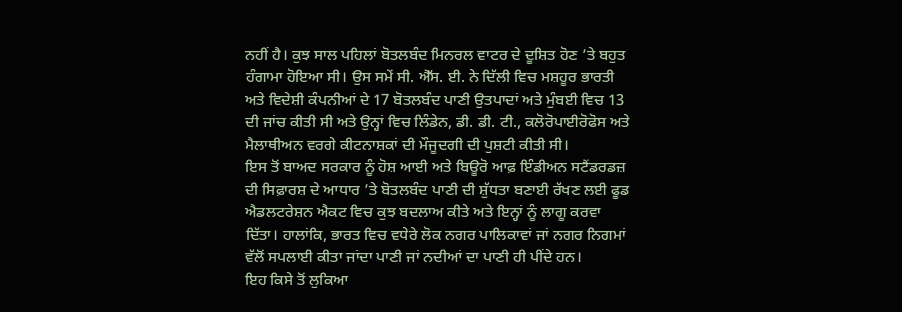ਨਹੀਂ ਹੈ। ਕੁਝ ਸਾਲ ਪਹਿਲਾਂ ਬੋਤਲਬੰਦ ਮਿਨਰਲ ਵਾਟਰ ਦੇ ਦੂਸ਼ਿਤ ਹੋਣ ’ਤੇ ਬਹੁਤ ਹੰਗਾਮਾ ਹੋਇਆ ਸੀ। ਉਸ ਸਮੇਂ ਸੀ. ਐੱਸ. ਈ. ਨੇ ਦਿੱਲੀ ਵਿਚ ਮਸ਼ਹੂਰ ਭਾਰਤੀ ਅਤੇ ਵਿਦੇਸ਼ੀ ਕੰਪਨੀਆਂ ਦੇ 17 ਬੋਤਲਬੰਦ ਪਾਣੀ ਉਤਪਾਦਾਂ ਅਤੇ ਮੁੰਬਈ ਵਿਚ 13 ਦੀ ਜਾਂਚ ਕੀਤੀ ਸੀ ਅਤੇ ਉਨ੍ਹਾਂ ਵਿਚ ਲਿੰਡੇਨ, ਡੀ. ਡੀ. ਟੀ., ਕਲੋਰੋਪਾਈਰੋਫੋਸ ਅਤੇ ਮੈਲਾਥੀਅਨ ਵਰਗੇ ਕੀਟਨਾਸ਼ਕਾਂ ਦੀ ਮੌਜੂਦਗੀ ਦੀ ਪੁਸ਼ਟੀ ਕੀਤੀ ਸੀ।
ਇਸ ਤੋਂ ਬਾਅਦ ਸਰਕਾਰ ਨੂੰ ਹੋਸ਼ ਆਈ ਅਤੇ ਬਿਊਰੋ ਆਫ਼ ਇੰਡੀਅਨ ਸਟੈਂਡਰਡਜ਼ ਦੀ ਸਿਫ਼ਾਰਸ਼ ਦੇ ਆਧਾਰ ’ਤੇ ਬੋਤਲਬੰਦ ਪਾਣੀ ਦੀ ਸ਼ੁੱਧਤਾ ਬਣਾਈ ਰੱਖਣ ਲਈ ਫੂਡ ਐਡਲਟਰੇਸ਼ਨ ਐਕਟ ਵਿਚ ਕੁਝ ਬਦਲਾਅ ਕੀਤੇ ਅਤੇ ਇਨ੍ਹਾਂ ਨੂੰ ਲਾਗੂ ਕਰਵਾ ਦਿੱਤਾ। ਹਾਲਾਂਕਿ, ਭਾਰਤ ਵਿਚ ਵਧੇਰੇ ਲੋਕ ਨਗਰ ਪਾਲਿਕਾਵਾਂ ਜਾਂ ਨਗਰ ਨਿਗਮਾਂ ਵੱਲੋਂ ਸਪਲਾਈ ਕੀਤਾ ਜਾਂਦਾ ਪਾਣੀ ਜਾਂ ਨਦੀਆਂ ਦਾ ਪਾਣੀ ਹੀ ਪੀਂਦੇ ਹਨ।
ਇਹ ਕਿਸੇ ਤੋਂ ਲੁਕਿਆ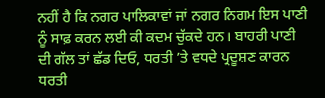ਨਹੀਂ ਹੈ ਕਿ ਨਗਰ ਪਾਲਿਕਾਵਾਂ ਜਾਂ ਨਗਰ ਨਿਗਮ ਇਸ ਪਾਣੀ ਨੂੰ ਸਾਫ਼ ਕਰਨ ਲਈ ਕੀ ਕਦਮ ਚੁੱਕਦੇ ਹਨ। ਬਾਹਰੀ ਪਾਣੀ ਦੀ ਗੱਲ ਤਾਂ ਛੱਡ ਦਿਓ, ਧਰਤੀ ’ਤੇ ਵਧਦੇ ਪ੍ਰਦੂਸ਼ਣ ਕਾਰਨ ਧਰਤੀ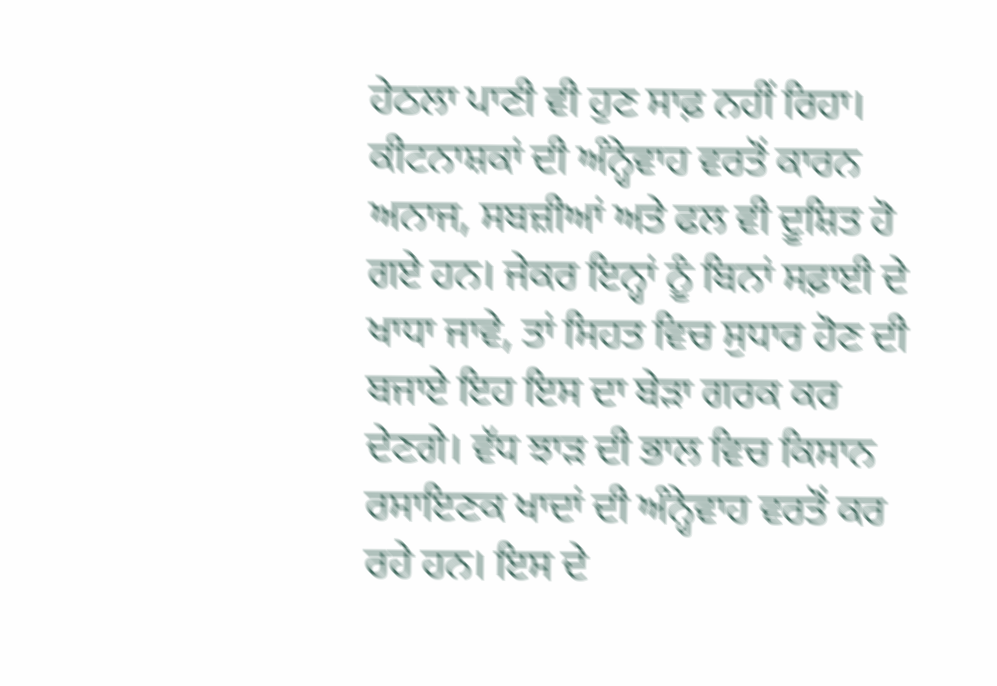ਹੇਠਲਾ ਪਾਣੀ ਵੀ ਹੁਣ ਸਾਫ਼ ਨਹੀਂ ਰਿਹਾ।
ਕੀਟਨਾਸ਼ਕਾਂ ਦੀ ਅੰਨ੍ਹੇਵਾਹ ਵਰਤੋਂ ਕਾਰਨ ਅਨਾਜ, ਸਬਜ਼ੀਆਂ ਅਤੇ ਫਲ ਵੀ ਦੂਸ਼ਿਤ ਹੋ ਗਏ ਹਨ। ਜੇਕਰ ਇਨ੍ਹਾਂ ਨੂੰ ਬਿਨਾਂ ਸਫ਼ਾਈ ਦੇ ਖਾਧਾ ਜਾਵੇ, ਤਾਂ ਸਿਹਤ ਵਿਚ ਸੁਧਾਰ ਹੋਣ ਦੀ ਬਜਾਏ ਇਹ ਇਸ ਦਾ ਬੇੜਾ ਗਰਕ ਕਰ ਦੇਣਗੇ। ਵੱਧ ਝਾੜ ਦੀ ਭਾਲ ਵਿਚ ਕਿਸਾਨ ਰਸਾਇਣਕ ਖਾਦਾਂ ਦੀ ਅੰਨ੍ਹੇਵਾਹ ਵਰਤੋਂ ਕਰ ਰਹੇ ਹਨ। ਇਸ ਦੇ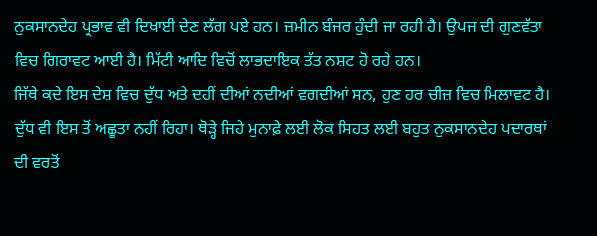ਨੁਕਸਾਨਦੇਹ ਪ੍ਰਭਾਵ ਵੀ ਦਿਖਾਈ ਦੇਣ ਲੱਗ ਪਏ ਹਨ। ਜ਼ਮੀਨ ਬੰਜਰ ਹੁੰਦੀ ਜਾ ਰਹੀ ਹੈ। ਉਪਜ ਦੀ ਗੁਣਵੱਤਾ ਵਿਚ ਗਿਰਾਵਟ ਆਈ ਹੈ। ਮਿੱਟੀ ਆਦਿ ਵਿਚੋਂ ਲਾਭਦਾਇਕ ਤੱਤ ਨਸ਼ਟ ਹੋ ਰਹੇ ਹਨ।
ਜਿੱਥੇ ਕਦੇ ਇਸ ਦੇਸ਼ ਵਿਚ ਦੁੱਧ ਅਤੇ ਦਹੀਂ ਦੀਆਂ ਨਦੀਆਂ ਵਗਦੀਆਂ ਸਨ, ਹੁਣ ਹਰ ਚੀਜ਼ ਵਿਚ ਮਿਲਾਵਟ ਹੈ। ਦੁੱਧ ਵੀ ਇਸ ਤੋਂ ਅਛੂਤਾ ਨਹੀਂ ਰਿਹਾ। ਥੋੜ੍ਹੇ ਜਿਹੇ ਮੁਨਾਫ਼ੇ ਲਈ ਲੋਕ ਸਿਹਤ ਲਈ ਬਹੁਤ ਨੁਕਸਾਨਦੇਹ ਪਦਾਰਥਾਂ ਦੀ ਵਰਤੋਂ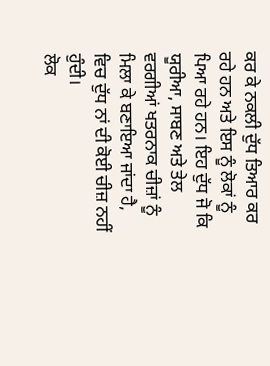ਕਰ ਕੇ ਨਕਲੀ ਦੁੱਧ ਤਿਆਰ ਕਰ ਰਹੇ ਹਨ ਅਤੇ ਇਸ ਨੂੰ ਲੋਕਾਂ ਨੂੰ ਪਿਆ ਰਹੇ ਹਨ। ਇਹ ਦੁੱਧ ਜੋ ਕਿ ਯੂਰੀਆ, ਸਾਬਣ ਅਤੇ ਤੇਲ ਵਰਗੀਆਂ ਖਤਰਨਾਕ ਚੀਜ਼ਾਂ ਨੂੰ ਮਿਲਾ ਕੇ ਬਣਾਇਆ ਜਾਂਦਾ ਹੈ, ਵਿਚ ਦੁੱਧ ਨਾਂ ਦੀ ਕੋਈ ਚੀਜ਼ ਨਹੀਂ ਹੁੰਦੀ।
ਲੋਕ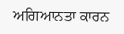ਅਗਿਆਨਤਾ ਕਾਰਨ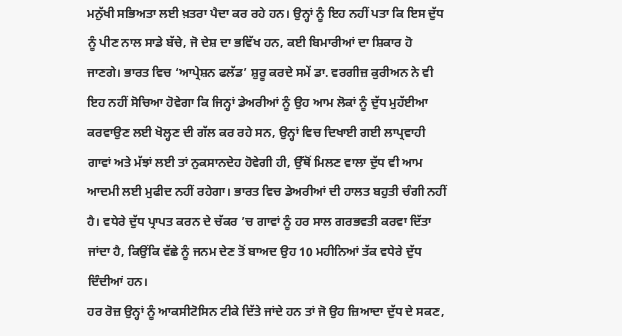ਮਨੁੱਖੀ ਸਭਿਅਤਾ ਲਈ ਖ਼ਤਰਾ ਪੈਦਾ ਕਰ ਰਹੇ ਹਨ। ਉਨ੍ਹਾਂ ਨੂੰ ਇਹ ਨਹੀਂ ਪਤਾ ਕਿ ਇਸ ਦੁੱਧ ਨੂੰ ਪੀਣ ਨਾਲ ਸਾਡੇ ਬੱਚੇ, ਜੋ ਦੇਸ਼ ਦਾ ਭਵਿੱਖ ਹਨ, ਕਈ ਬਿਮਾਰੀਆਂ ਦਾ ਸ਼ਿਕਾਰ ਹੋ ਜਾਣਗੇ। ਭਾਰਤ ਵਿਚ ‘ਆਪ੍ਰੇਸ਼ਨ ਫਲੱਡ’ ਸ਼ੁਰੂ ਕਰਦੇ ਸਮੇਂ ਡਾ. ਵਰਗੀਜ਼ ਕੁਰੀਅਨ ਨੇ ਵੀ ਇਹ ਨਹੀਂ ਸੋਚਿਆ ਹੋਵੇਗਾ ਕਿ ਜਿਨ੍ਹਾਂ ਡੇਅਰੀਆਂ ਨੂੰ ਉਹ ਆਮ ਲੋਕਾਂ ਨੂੰ ਦੁੱਧ ਮੁਹੱਈਆ ਕਰਵਾਉਣ ਲਈ ਖੋਲ੍ਹਣ ਦੀ ਗੱਲ ਕਰ ਰਹੇ ਸਨ, ਉਨ੍ਹਾਂ ਵਿਚ ਦਿਖਾਈ ਗਈ ਲਾਪ੍ਰਵਾਹੀ ਗਾਵਾਂ ਅਤੇ ਮੱਝਾਂ ਲਈ ਤਾਂ ਨੁਕਸਾਨਦੇਹ ਹੋਵੇਗੀ ਹੀ, ਉੱਥੋਂ ਮਿਲਣ ਵਾਲਾ ਦੁੱਧ ਵੀ ਆਮ ਆਦਮੀ ਲਈ ਮੁਫੀਦ ਨਹੀਂ ਰਹੇਗਾ। ਭਾਰਤ ਵਿਚ ਡੇਅਰੀਆਂ ਦੀ ਹਾਲਤ ਬਹੁਤੀ ਚੰਗੀ ਨਹੀਂ ਹੈ। ਵਧੇਰੇ ਦੁੱਧ ਪ੍ਰਾਪਤ ਕਰਨ ਦੇ ਚੱਕਰ ’ਚ ਗਾਵਾਂ ਨੂੰ ਹਰ ਸਾਲ ਗਰਭਵਤੀ ਕਰਵਾ ਦਿੱਤਾ ਜਾਂਦਾ ਹੈ, ਕਿਉਂਕਿ ਵੱਛੇ ਨੂੰ ਜਨਮ ਦੇਣ ਤੋਂ ਬਾਅਦ ਉਹ 10 ਮਹੀਨਿਆਂ ਤੱਕ ਵਧੇਰੇ ਦੁੱਧ ਦਿੰਦੀਆਂ ਹਨ।
ਹਰ ਰੋਜ਼ ਉਨ੍ਹਾਂ ਨੂੰ ਆਕਸੀਟੋਸਿਨ ਟੀਕੇ ਦਿੱਤੇ ਜਾਂਦੇ ਹਨ ਤਾਂ ਜੋ ਉਹ ਜ਼ਿਆਦਾ ਦੁੱਧ ਦੇ ਸਕਣ,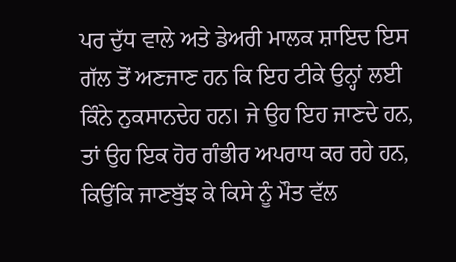ਪਰ ਦੁੱਧ ਵਾਲੇ ਅਤੇ ਡੇਅਰੀ ਮਾਲਕ ਸ਼ਾਇਦ ਇਸ ਗੱਲ ਤੋਂ ਅਣਜਾਣ ਹਨ ਕਿ ਇਹ ਟੀਕੇ ਉਨ੍ਹਾਂ ਲਈ ਕਿੰਨੇ ਨੁਕਸਾਨਦੇਹ ਹਨ। ਜੇ ਉਹ ਇਹ ਜਾਣਦੇ ਹਨ, ਤਾਂ ਉਹ ਇਕ ਹੋਰ ਗੰਭੀਰ ਅਪਰਾਧ ਕਰ ਰਹੇ ਹਨ, ਕਿਉਂਕਿ ਜਾਣਬੁੱਝ ਕੇ ਕਿਸੇ ਨੂੰ ਮੌਤ ਵੱਲ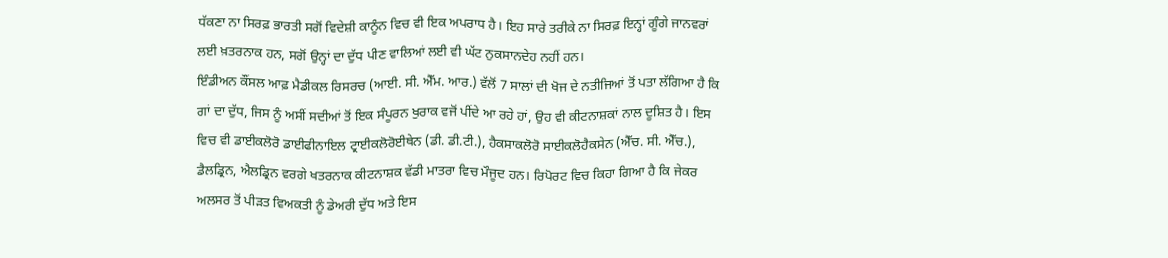ਧੱਕਣਾ ਨਾ ਸਿਰਫ਼ ਭਾਰਤੀ ਸਗੋਂ ਵਿਦੇਸ਼ੀ ਕਾਨੂੰਨ ਵਿਚ ਵੀ ਇਕ ਅਪਰਾਧ ਹੈ। ਇਹ ਸਾਰੇ ਤਰੀਕੇ ਨਾ ਸਿਰਫ਼ ਇਨ੍ਹਾਂ ਗੂੰਗੇ ਜਾਨਵਰਾਂ ਲਈ ਖ਼ਤਰਨਾਕ ਹਨ, ਸਗੋਂ ਉਨ੍ਹਾਂ ਦਾ ਦੁੱਧ ਪੀਣ ਵਾਲਿਆਂ ਲਈ ਵੀ ਘੱਟ ਨੁਕਸਾਨਦੇਹ ਨਹੀਂ ਹਨ।
ਇੰਡੀਅਨ ਕੌਂਸਲ ਆਫ਼ ਮੈਡੀਕਲ ਰਿਸਰਚ (ਆਈ. ਸੀ. ਐੱਮ. ਆਰ.) ਵੱਲੋਂ 7 ਸਾਲਾਂ ਦੀ ਖੋਜ ਦੇ ਨਤੀਜਿਆਂ ਤੋਂ ਪਤਾ ਲੱਗਿਆ ਹੈ ਕਿ ਗਾਂ ਦਾ ਦੁੱਧ, ਜਿਸ ਨੂੰ ਅਸੀਂ ਸਦੀਆਂ ਤੋਂ ਇਕ ਸੰਪੂਰਨ ਖੁਰਾਕ ਵਜੋਂ ਪੀਂਦੇ ਆ ਰਹੇ ਹਾਂ, ਉਹ ਵੀ ਕੀਟਨਾਸ਼ਕਾਂ ਨਾਲ ਦੂਸ਼ਿਤ ਹੈ। ਇਸ ਵਿਚ ਵੀ ਡਾਈਕਲੋਰੋ ਡਾਈਫੀਨਾਇਲ ਟ੍ਰਾਈਕਲੋਰੋਈਥੇਨ (ਡੀ. ਡੀ.ਟੀ.), ਹੈਕਸਾਕਲੋਰੋ ਸਾਈਕਲੋਹੈਕਸੇਨ (ਐੱਚ. ਸੀ. ਐੱਚ.), ਡੈਲਡ੍ਰਿਨ, ਐਲਡ੍ਰਿਨ ਵਰਗੇ ਖਤਰਨਾਕ ਕੀਟਨਾਸ਼ਕ ਵੱਡੀ ਮਾਤਰਾ ਵਿਚ ਮੌਜੂਦ ਹਨ। ਰਿਪੋਰਟ ਵਿਚ ਕਿਹਾ ਗਿਆ ਹੈ ਕਿ ਜੇਕਰ ਅਲਸਰ ਤੋਂ ਪੀੜਤ ਵਿਅਕਤੀ ਨੂੰ ਡੇਅਰੀ ਦੁੱਧ ਅਤੇ ਇਸ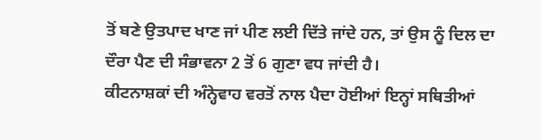ਤੋਂ ਬਣੇ ਉਤਪਾਦ ਖਾਣ ਜਾਂ ਪੀਣ ਲਈ ਦਿੱਤੇ ਜਾਂਦੇ ਹਨ, ਤਾਂ ਉਸ ਨੂੰ ਦਿਲ ਦਾ ਦੌਰਾ ਪੈਣ ਦੀ ਸੰਭਾਵਨਾ 2 ਤੋਂ 6 ਗੁਣਾ ਵਧ ਜਾਂਦੀ ਹੈ।
ਕੀਟਨਾਸ਼ਕਾਂ ਦੀ ਅੰਨ੍ਹੇਵਾਹ ਵਰਤੋਂ ਨਾਲ ਪੈਦਾ ਹੋਈਆਂ ਇਨ੍ਹਾਂ ਸਥਿਤੀਆਂ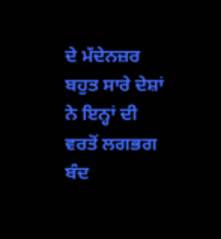ਦੇ ਮੱਦੇਨਜ਼ਰ ਬਹੁਤ ਸਾਰੇ ਦੇਸ਼ਾਂ ਨੇ ਇਨ੍ਹਾਂ ਦੀ ਵਰਤੋਂ ਲਗਭਗ ਬੰਦ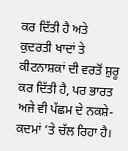ਕਰ ਦਿੱਤੀ ਹੈ ਅਤੇ ਕੁਦਰਤੀ ਖਾਦਾਂ ਤੇ ਕੀਟਨਾਸ਼ਕਾਂ ਦੀ ਵਰਤੋਂ ਸ਼ੁਰੂ ਕਰ ਦਿੱਤੀ ਹੈ, ਪਰ ਭਾਰਤ ਅਜੇ ਵੀ ਪੱਛਮ ਦੇ ਨਕਸ਼ੇ-ਕਦਮਾਂ ’ਤੇ ਚੱਲ ਰਿਹਾ ਹੈ।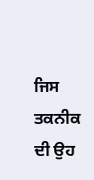ਜਿਸ ਤਕਨੀਕ ਦੀ ਉਹ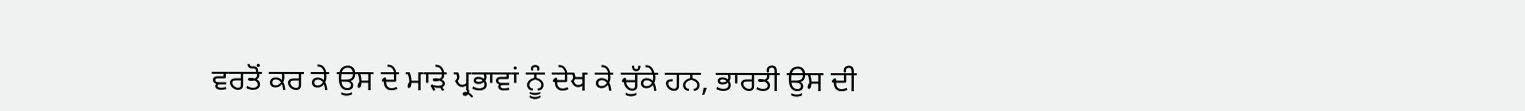ਵਰਤੋਂ ਕਰ ਕੇ ਉਸ ਦੇ ਮਾੜੇ ਪ੍ਰਭਾਵਾਂ ਨੂੰ ਦੇਖ ਕੇ ਚੁੱਕੇ ਹਨ, ਭਾਰਤੀ ਉਸ ਦੀ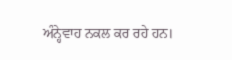ਅੰਨ੍ਹੇਵਾਹ ਨਕਲ ਕਰ ਰਹੇ ਹਨ।